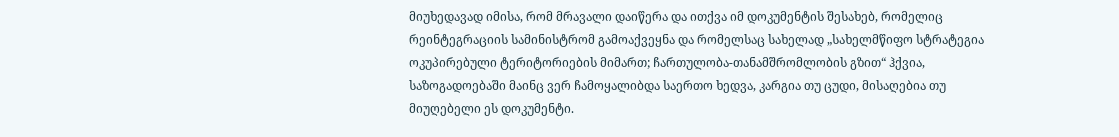მიუხედავად იმისა, რომ მრავალი დაიწერა და ითქვა იმ დოკუმენტის შესახებ, რომელიც რეინტეგრაციის სამინისტრომ გამოაქვეყნა და რომელსაც სახელად „სახელმწიფო სტრატეგია ოკუპირებული ტერიტორიების მიმართ; ჩართულობა-თანამშრომლობის გზით“ ჰქვია, საზოგადოებაში მაინც ვერ ჩამოყალიბდა საერთო ხედვა, კარგია თუ ცუდი, მისაღებია თუ მიუღებელი ეს დოკუმენტი.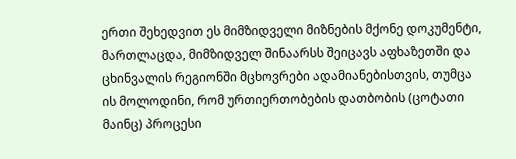ერთი შეხედვით ეს მიმზიდველი მიზნების მქონე დოკუმენტი, მართლაცდა, მიმზიდველ შინაარსს შეიცავს აფხაზეთში და ცხინვალის რეგიონში მცხოვრები ადამიანებისთვის, თუმცა ის მოლოდინი, რომ ურთიერთობების დათბობის (ცოტათი მაინც) პროცესი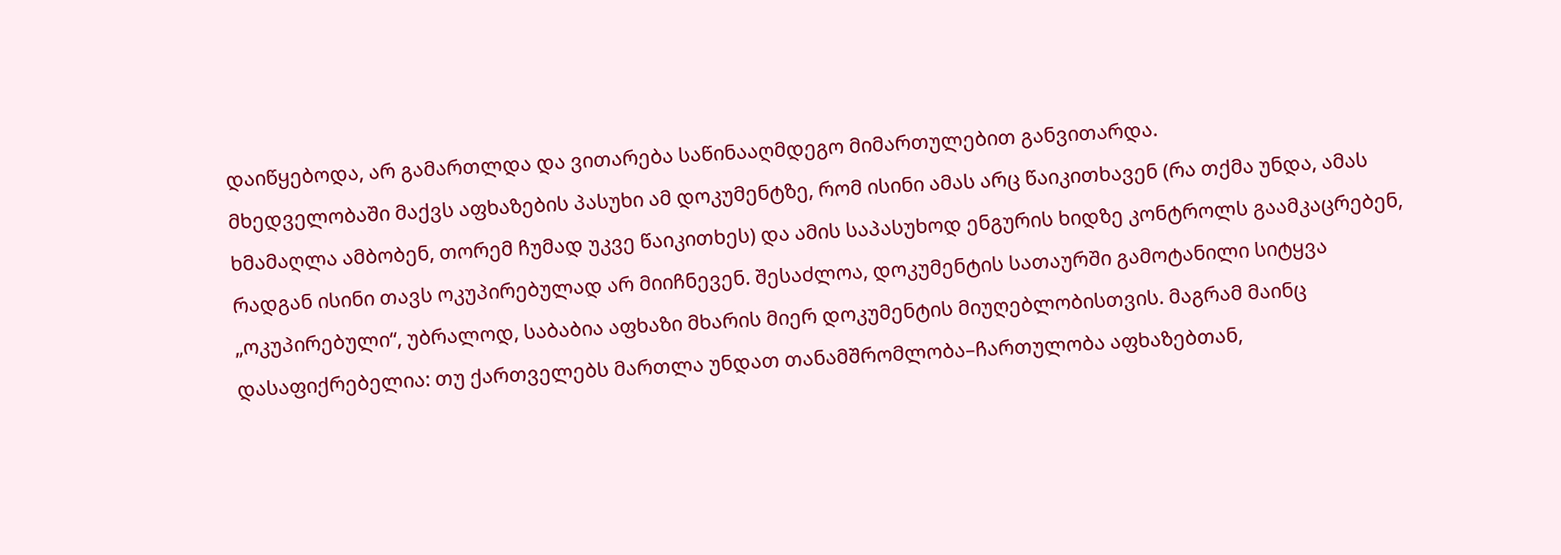დაიწყებოდა, არ გამართლდა და ვითარება საწინააღმდეგო მიმართულებით განვითარდა.
მხედველობაში მაქვს აფხაზების პასუხი ამ დოკუმენტზე, რომ ისინი ამას არც წაიკითხავენ (რა თქმა უნდა, ამას ხმამაღლა ამბობენ, თორემ ჩუმად უკვე წაიკითხეს) და ამის საპასუხოდ ენგურის ხიდზე კონტროლს გაამკაცრებენ, რადგან ისინი თავს ოკუპირებულად არ მიიჩნევენ. შესაძლოა, დოკუმენტის სათაურში გამოტანილი სიტყვა „ოკუპირებული“, უბრალოდ, საბაბია აფხაზი მხარის მიერ დოკუმენტის მიუღებლობისთვის. მაგრამ მაინც დასაფიქრებელია: თუ ქართველებს მართლა უნდათ თანამშრომლობა–ჩართულობა აფხაზებთან,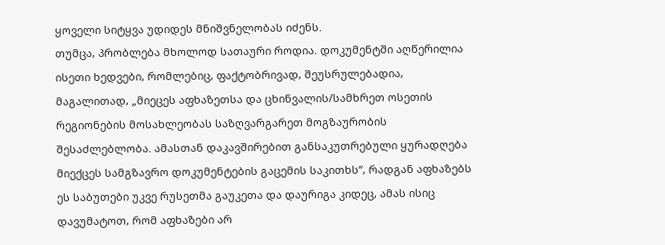ყოველი სიტყვა უდიდეს მნიშვნელობას იძენს.
თუმცა, პრობლება მხოლოდ სათაური როდია. დოკუმენტში აღწერილია ისეთი ხედვები, რომლებიც, ფაქტობრივად, შეუსრულებადია, მაგალითად, „მიეცეს აფხაზეთსა და ცხინვალის/სამხრეთ ოსეთის რეგიონების მოსახლეობას საზღვარგარეთ მოგზაურობის შესაძლებლობა. ამასთან დაკავშირებით განსაკუთრებული ყურადღება მიექცეს სამგზავრო დოკუმენტების გაცემის საკითხს“, რადგან აფხაზებს ეს საბუთები უკვე რუსეთმა გაუკეთა და დაურიგა კიდეც, ამას ისიც დავუმატოთ, რომ აფხაზები არ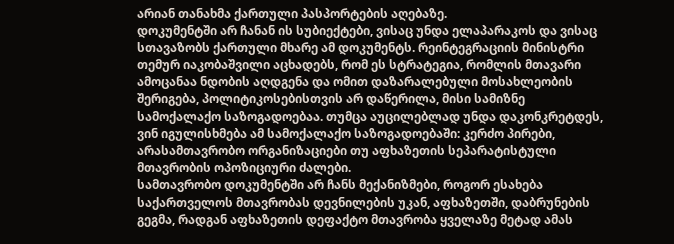არიან თანახმა ქართული პასპორტების აღებაზე.
დოკუმენტში არ ჩანან ის სუბიექტები, ვისაც უნდა ელაპარაკოს და ვისაც სთავაზობს ქართული მხარე ამ დოკუმენტს. რეინტეგრაციის მინისტრი თემურ იაკობაშვილი აცხადებს, რომ ეს სტრატეგია, რომლის მთავარი ამოცანაა ნდობის აღდგენა და ომით დაზარალებული მოსახლეობის შერიგება, პოლიტიკოსებისთვის არ დაწერილა, მისი სამიზნე სამოქალაქო საზოგადოებაა. თუმცა აუცილებლად უნდა დაკონკრეტდეს, ვინ იგულისხმება ამ სამოქალაქო საზოგადოებაში: კერძო პირები, არასამთავრობო ორგანიზაციები თუ აფხაზეთის სეპარატისტული მთავრობის ოპოზიციური ძალები.
სამთავრობო დოკუმენტში არ ჩანს მექანიზმები, როგორ ესახება საქართველოს მთავრობას დევნილების უკან, აფხაზეთში, დაბრუნების გეგმა, რადგან აფხაზეთის დეფაქტო მთავრობა ყველაზე მეტად ამას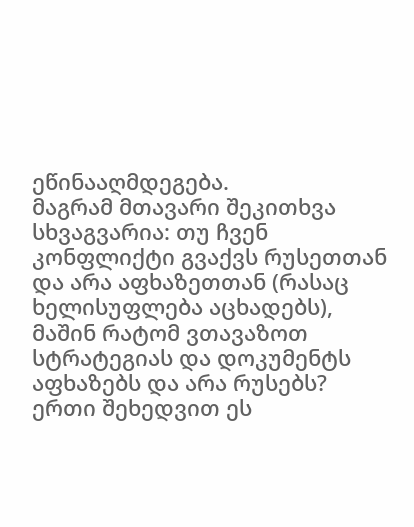ეწინააღმდეგება.
მაგრამ მთავარი შეკითხვა სხვაგვარია: თუ ჩვენ კონფლიქტი გვაქვს რუსეთთან და არა აფხაზეთთან (რასაც ხელისუფლება აცხადებს), მაშინ რატომ ვთავაზოთ სტრატეგიას და დოკუმენტს აფხაზებს და არა რუსებს?
ერთი შეხედვით ეს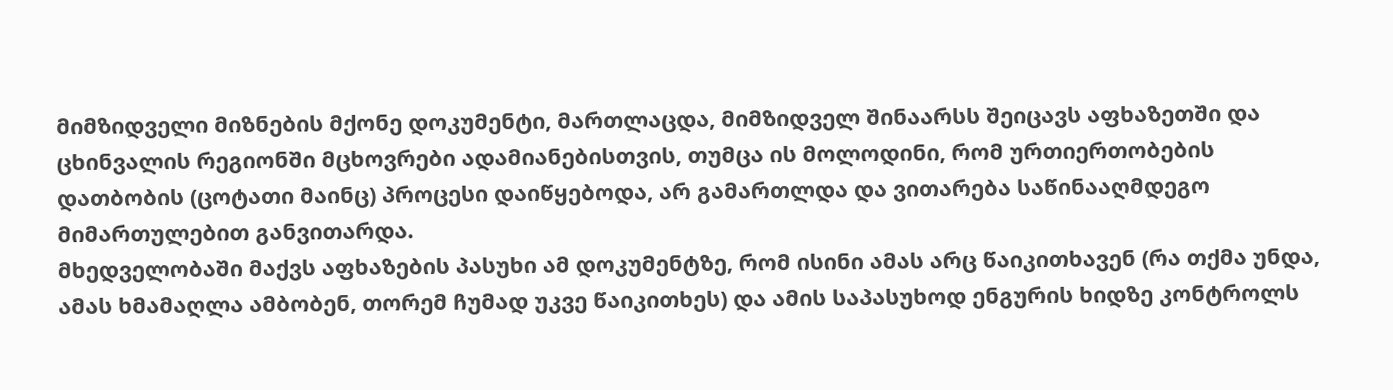მიმზიდველი მიზნების მქონე დოკუმენტი, მართლაცდა, მიმზიდველ შინაარსს შეიცავს აფხაზეთში და ცხინვალის რეგიონში მცხოვრები ადამიანებისთვის, თუმცა ის მოლოდინი, რომ ურთიერთობების დათბობის (ცოტათი მაინც) პროცესი დაიწყებოდა, არ გამართლდა და ვითარება საწინააღმდეგო მიმართულებით განვითარდა.
მხედველობაში მაქვს აფხაზების პასუხი ამ დოკუმენტზე, რომ ისინი ამას არც წაიკითხავენ (რა თქმა უნდა, ამას ხმამაღლა ამბობენ, თორემ ჩუმად უკვე წაიკითხეს) და ამის საპასუხოდ ენგურის ხიდზე კონტროლს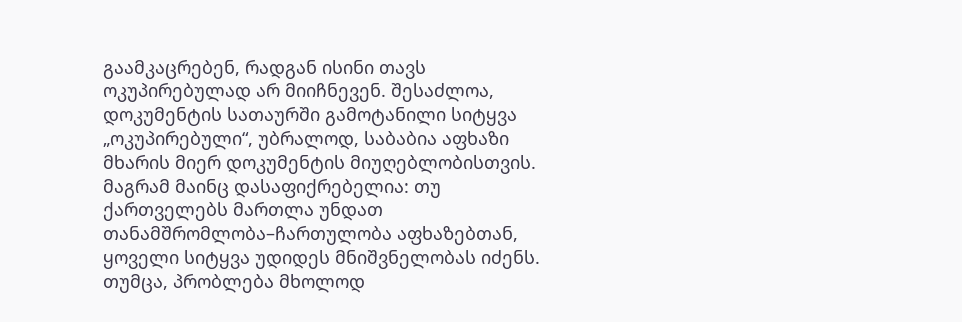გაამკაცრებენ, რადგან ისინი თავს ოკუპირებულად არ მიიჩნევენ. შესაძლოა, დოკუმენტის სათაურში გამოტანილი სიტყვა „ოკუპირებული“, უბრალოდ, საბაბია აფხაზი მხარის მიერ დოკუმენტის მიუღებლობისთვის. მაგრამ მაინც დასაფიქრებელია: თუ ქართველებს მართლა უნდათ თანამშრომლობა–ჩართულობა აფხაზებთან, ყოველი სიტყვა უდიდეს მნიშვნელობას იძენს.
თუმცა, პრობლება მხოლოდ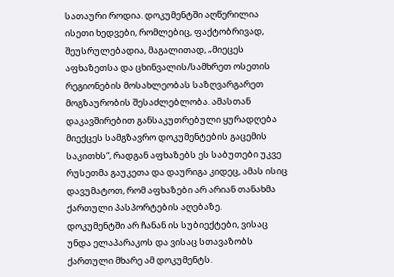სათაური როდია. დოკუმენტში აღწერილია ისეთი ხედვები, რომლებიც, ფაქტობრივად, შეუსრულებადია, მაგალითად, „მიეცეს აფხაზეთსა და ცხინვალის/სამხრეთ ოსეთის რეგიონების მოსახლეობას საზღვარგარეთ მოგზაურობის შესაძლებლობა. ამასთან დაკავშირებით განსაკუთრებული ყურადღება მიექცეს სამგზავრო დოკუმენტების გაცემის საკითხს“, რადგან აფხაზებს ეს საბუთები უკვე რუსეთმა გაუკეთა და დაურიგა კიდეც, ამას ისიც დავუმატოთ, რომ აფხაზები არ არიან თანახმა ქართული პასპორტების აღებაზე.
დოკუმენტში არ ჩანან ის სუბიექტები, ვისაც უნდა ელაპარაკოს და ვისაც სთავაზობს ქართული მხარე ამ დოკუმენტს.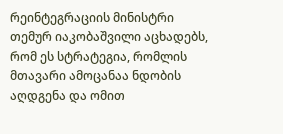რეინტეგრაციის მინისტრი თემურ იაკობაშვილი აცხადებს, რომ ეს სტრატეგია, რომლის მთავარი ამოცანაა ნდობის აღდგენა და ომით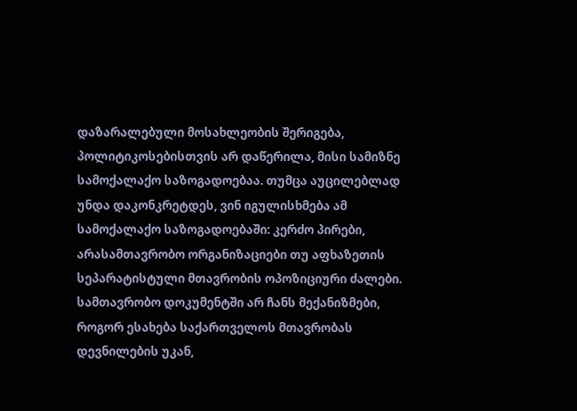დაზარალებული მოსახლეობის შერიგება, პოლიტიკოსებისთვის არ დაწერილა, მისი სამიზნე სამოქალაქო საზოგადოებაა. თუმცა აუცილებლად უნდა დაკონკრეტდეს, ვინ იგულისხმება ამ სამოქალაქო საზოგადოებაში: კერძო პირები, არასამთავრობო ორგანიზაციები თუ აფხაზეთის სეპარატისტული მთავრობის ოპოზიციური ძალები.
სამთავრობო დოკუმენტში არ ჩანს მექანიზმები, როგორ ესახება საქართველოს მთავრობას დევნილების უკან,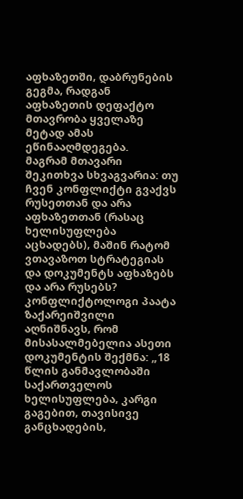აფხაზეთში, დაბრუნების გეგმა, რადგან აფხაზეთის დეფაქტო მთავრობა ყველაზე მეტად ამას ეწინააღმდეგება.
მაგრამ მთავარი შეკითხვა სხვაგვარია: თუ ჩვენ კონფლიქტი გვაქვს რუსეთთან და არა აფხაზეთთან (რასაც ხელისუფლება აცხადებს), მაშინ რატომ ვთავაზოთ სტრატეგიას და დოკუმენტს აფხაზებს და არა რუსებს?
კონფლიქტოლოგი პაატა ზაქარეიშვილი აღნიშნავს, რომ მისასალმებელია ასეთი დოკუმენტის შექმნა: „18 წლის განმავლობაში საქართველოს ხელისუფლება, კარგი გაგებით, თავისივე განცხადების,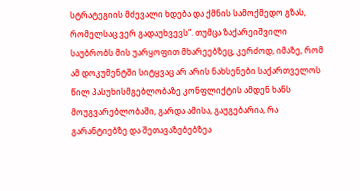სტრატეგიის მძევალი ხდება და ქმნის სამოქმედო გზას, რომელსაც ვერ გადაუხვევს“. თუმცა ზაქარეიშვილი საუბრობს მის უარყოფით მხარეებზეც, კერძოდ, იმაზე, რომ ამ დოკუმენტში სიტყვაც არ არის ნახსენები საქართველოს წილ პასუხისმგებლობაზე კონფლიქტის ამდენ ხანს მოუგვარებლობაში, გარდა ამისა, გაუგებარია, რა გარანტიებზე და შეთავაზებებზეა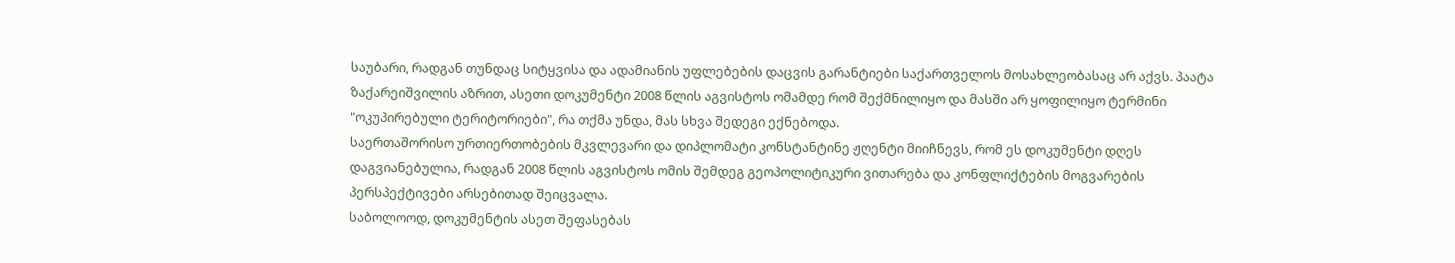საუბარი, რადგან თუნდაც სიტყვისა და ადამიანის უფლებების დაცვის გარანტიები საქართველოს მოსახლეობასაც არ აქვს. პაატა ზაქარეიშვილის აზრით, ასეთი დოკუმენტი 2008 წლის აგვისტოს ომამდე რომ შექმნილიყო და მასში არ ყოფილიყო ტერმინი "ოკუპირებული ტერიტორიები", რა თქმა უნდა, მას სხვა შედეგი ექნებოდა.
საერთაშორისო ურთიერთობების მკვლევარი და დიპლომატი კონსტანტინე ჟღენტი მიიჩნევს, რომ ეს დოკუმენტი დღეს დაგვიანებულია, რადგან 2008 წლის აგვისტოს ომის შემდეგ გეოპოლიტიკური ვითარება და კონფლიქტების მოგვარების პერსპექტივები არსებითად შეიცვალა.
საბოლოოდ, დოკუმენტის ასეთ შეფასებას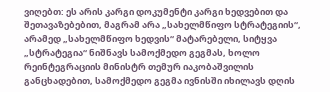ვიღებთ: ეს არის კარგი დოკუმენტი კარგი ხედვებით და შეთავაზებებით, მაგრამ არა „სახელმწიფო სტრატეგიის“, არამედ „სახელმწიფო ხედვის“ მატარებელი, სიტყვა „სტრატეგია“ ნიშნავს სამოქმედო გეგმას, ხოლო რეინტეგრაციის მინისტრ თემურ იაკობაშვილის განცხადებით, სამოქმედო გეგმა ივნისში იხილავს დღის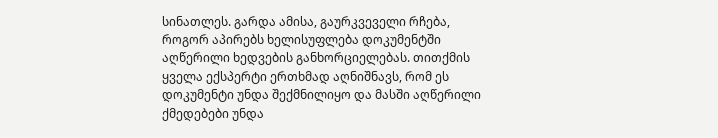სინათლეს. გარდა ამისა, გაურკვეველი რჩება, როგორ აპირებს ხელისუფლება დოკუმენტში აღწერილი ხედვების განხორციელებას. თითქმის ყველა ექსპერტი ერთხმად აღნიშნავს, რომ ეს დოკუმენტი უნდა შექმნილიყო და მასში აღწერილი ქმედებები უნდა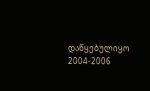დაწყებულიყო 2004-2006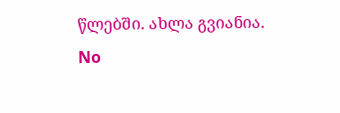წლებში. ახლა გვიანია.
No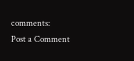comments:
Post a Comment